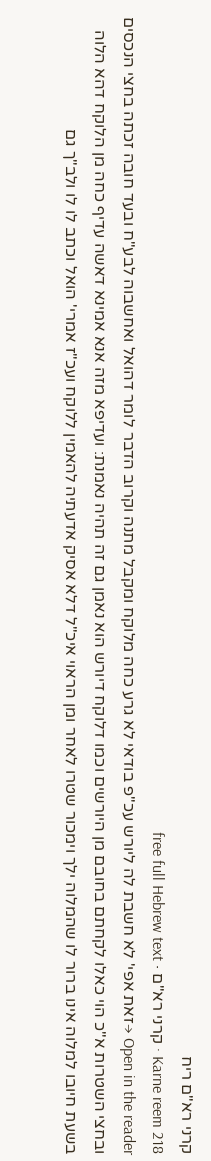קרני רא"ם ריח
Karne reem 218 · קרני רא"ם · free full Hebrew text
Open in the reader →זאת אפי' לא חשבת לה ליורש עכ"פ בודאי לא גרע כחה מלוקח ומקבל מתנה וקרוב הדבר לומר דהואל ואחשבוה לבע"ח ובעד חובה זכתה בחצי הנכסים ובחצי השטרות א"כ הוי כאלו לקחתם בחובם מן היורשים וכמו דלוקח דיורש הוא נאמן גם זה תהיה נאמנת: ועדיפא מזה אנא אמינא דאשה עדיף כחה מן הלוקח דהא הלוה בשעת חיובו למלוה אינו ברור לו שהמלוה ילך וימכור שטרו לאחר ומן הראוי איכ"ל דלא אסיק אדעתיה להאמין ללוקח ועכ"ז אמרי' הואל וכתב לו לו ולב"ך גם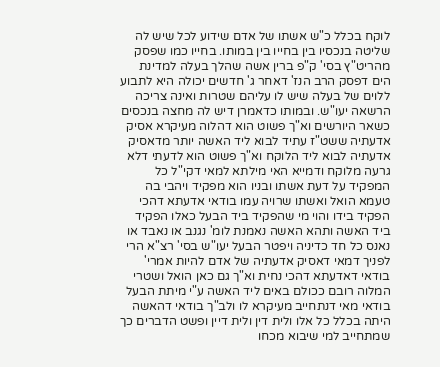לוקח בכלל כ"ש אשתו של אדם שידוע לכל שיש לה שליטה בנכסיו בין בחייו בין במותו. בחייו כמו שפסק מהריט"ץ בסי' ק"פ ברין אשה שהלך בעלה למדינת הים דפסק הרב הנז' דאחר ג' חדשים יכולה היא לתבוע ללוים של בעלה שיש לו עליהם שטרות ואינה צריכה הרשאה יעו"ש. ובמותו כדאמרן דיש לה מחצה בנכסים כשאר היורשים וא"ך פשוט הוא דהלוה מעיקרא אסיק אדעתיה ששט"ז עתיד לבוא ליד האשה יותר מדאסיק אדעתיה לבוא ליד הלוקח וא"ך פשוט הוא לדעתי דלא גרעה מלוקח ודמייא האי מילתא למאי דקי"ל כל המפקיד על דעת אשתו ובניו הוא מפקיד ויהבי בה טעמא הואל ואשתו שרויה עמו בודאי אדעתא דהכי הפקיד בידו והוי מי שהפקיד ביד הבעל כאלו הפקיד ביד האשה ותהא האשה נאמנת לומ' נגנב או נאבד או נאנס כל חד כדיניה ויפטר הבעל יעו"ש בסי' רצ"א הרי לפניך דמאי דאסיק אדעתיה של אדם להיות אמרי' בודאי דאדעתא דהכי נחית וא"ך גם כאן הואל ושטרי המלוה רובם ככולם באים ליד האשה ע"י מיתת הבעל בודאי מאי דנתחייב מעיקרא לו ולב"ך בודאי דהאשה היתה בכלל כל אלו ולית דין ולית דיין ופשט הדברים כך שמתחייב למי שיבוא מכחו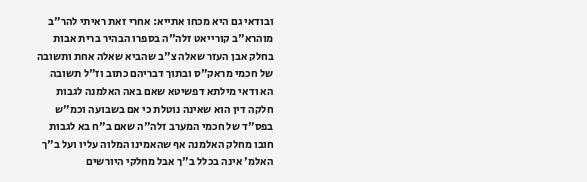ובודאי גם היא מכחו אתייא: אחרי זאת ראיתי להר"ב מוהרא"ב קורייאט זלה"ה בספרו הבהיר ברית אבות בחלק אבן העזר שאלה צ"ב שהביא שאלה אחת ותשובה של חכמי מראק"ס ובתוך דבריהם כתוב וז"ל תשובה הא ודאי מילתא דפשיטא שאם באה האלמנה לגבות חלקה דין הוא שאינה נוטלת כי אם בשבועה וכמ"ש בפס"ד של חכמי המערב זלה"ה שאם ב"ח בא לגבות חובו מחלק האלמנה אף שהאמינו המלוה עליו ועל ב"ך האלמ' אינה בכלל ב"ך אבל מחלקי היורשים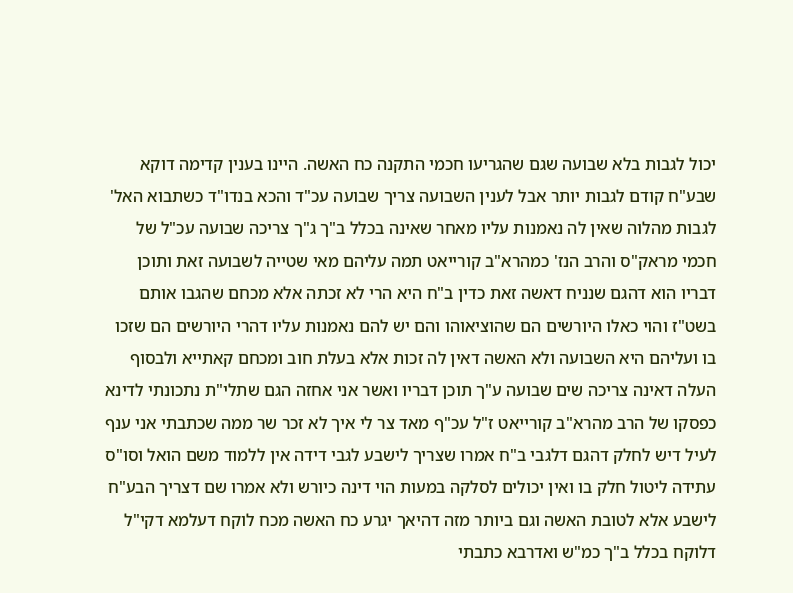יכול לגבות בלא שבועה שגם שהגריעו חכמי התקנה כח האשה. היינו בענין קדימה דוקא שבע"ח קודם לגבות יותר אבל לענין השבועה צריך שבועה עכ"ד והכא בנדו"ד כשתבוא האל' לגבות מהלוה שאין לה נאמנות עליו מאחר שאינה בכלל ב"ך ג"ך צריכה שבועה עכ"ל של חכמי מראק"ס והרב הנז' כמהרא"ב קורייאט תמה עליהם מאי שטייה לשבועה זאת ותוכן דבריו הוא דהגם שנניח דאשה זאת כדין ב"ח היא הרי לא זכתה אלא מכחם שהגבו אותם בשט"ז והוי כאלו היורשים הם שהוציאוהו והם יש להם נאמנות עליו דהרי היורשים הם שזכו בו ועליהם היא השבועה ולא האשה דאין לה זכות אלא בעלת חוב ומכחם קאתייא ולבסוף העלה דאינה צריכה שים שבועה ע"ך תוכן דבריו ואשר אני אחזה הגם שתלי"ת נתכונתי לדינא כפסקו של הרב מהרא"ב קורייאט ז"ל עכ"ף מאד צר לי איך לא זכר שר ממה שכתבתי אני ענף לעיל דיש לחלק דהגם דלגבי ב"ח אמרו שצריך לישבע לגבי דידה אין ללמוד משם הואל וסו"ס עתידה ליטול חלק בו ואין יכולים לסלקה במעות הוי דינה כיורש ולא אמרו שם דצריך הבע"ח לישבע אלא לטובת האשה וגם ביותר מזה דהיאך יגרע כח האשה מכח לוקח דעלמא דקי"ל דלוקח בכלל ב"ך כמ"ש ואדרבא כתבתי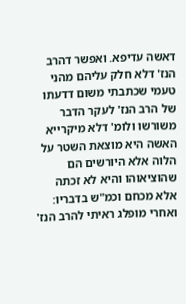דאשה עדיפא. ואפשר דהרב הנז' דלא חלק עליהם מהני טעמי שכתבתי משום דדעתו של הרב הנז' לעקר הדבר משורשו ולומ' דלא מיקרייא האשה היא מוצאת השטר על הלוה אלא היורשים הם שהוציאוהו והיא לא זכתה אלא מכחם וכמ"ש בדבריו: ואחרי מופלג ראיתי להרב הנז'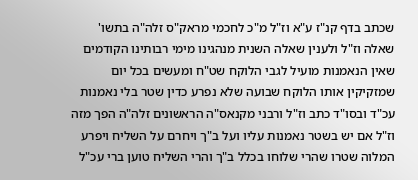שכתב בדף קנ"ז ע"א וז"ל מ"כ לחכמי מראק"ס זלה"ה בתשו' שאלה וז"ל ולענין שאלה השנית מנהגינו מימי רבותינו הקודמים שאין הנאמנות מועיל לגבי הלוקח שט"ח ומעשים בכל יום שמזקיקין אותו הלוקח שבועה שלא נפרע כדין שטר בלי נאמנות עכ"ד ובסו"ד כתב וז"ל ורבני מקנאס"ה הראשונים זלה"ה הפך מזה וז"ל אם יש בשטר נאמנות עליו ועל ב"ך ויחרם על השליח ויפרע המלוה שטרו שהרי שלוחו בכלל ב"ך והרי השליח טוען ברי עכ"ל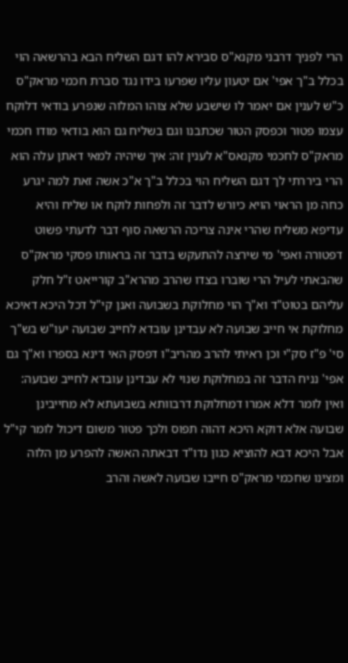הרי לפניך דרבני מקנא"ס סבירא להו דגם השליח הבא בהרשאה הוי בכלל ב"ך אפי' אם יטעון עליו שפרעו בידו נגד סברת חכמי מראק"ס כ"ש לענין אם יאמר לו שישבע שלא צוהו המלוה שנפרע בודאי דלוקח עצמו פטור וכפסק הטור שכתבנו וגם בשליח גם הוא בודאי מודו חכמי מראק"ס לחכמי מקנאס"א לענין זה: איך שיהיה למאי דאתן עלה הוא הרי ביררתי לך דגם השליח הוי בכלל ב"ך א"כ אשה זאת למה יגרע כחה מן הראוי הויא כיורש לדבר זה ולפחות לוקח או שליח והיא עדיפא משליח שהרי אינה צריכה הרשאה סוף דבר לדעתי פשוט דפטורה ואפי' מי שירצה להתעקש בדבר זה בראותו פסקי מראק"ס שהבאתי לעיל הרי שוברו בצדו שהרב מהרא"ב קורייאט ז"ל חלק עליהם בטוט"ד וא"ך הוי מחלוקת בשבועה ואנן קי"ל דכל היכא דאיכא מחלוקת אי חייב שבועה לא עבדינן עובדא לחייב שבועה יעו"ש בש"ך סי' פ"ז סק"י וכן ראיתי להרב מהריב"ו דפסק האי דינא בספרו וא"ך גם אפי' נניח הדבר זה במחלוקת שנוי לא עבדינן עובדא לחייב שבועה: ואין לומר דלא אמרו דמחלוקת דרבוותא בשבועתא לא מחייבינן שבועה אלא דוקא היכא דהוה תפוס ולכך פטור משום דיכול לומר קי"ל אבל היכא דבא להוציא כגון נדו"ד דבאתה האשה להפרע מן הלוה ומצינו שחכמי מראק"ס חייבו שבועה לאשה והרב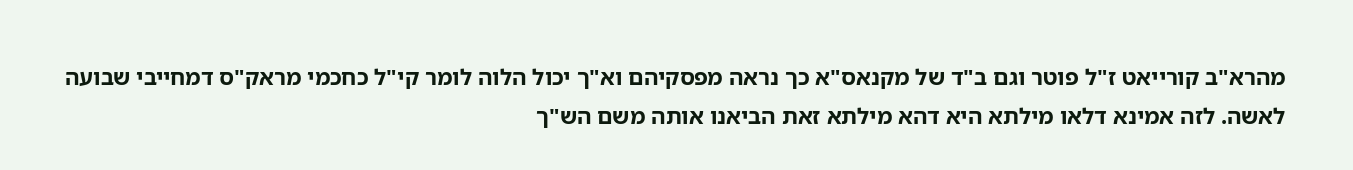מהרא"ב קורייאט ז"ל פוטר וגם ב"ד של מקנאס"א כך נראה מפסקיהם וא"ך יכול הלוה לומר קי"ל כחכמי מראק"ס דמחייבי שבועה לאשה. לזה אמינא דלאו מילתא היא דהא מילתא זאת הביאנו אותה משם הש"ך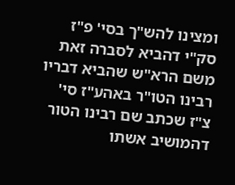ומצינו להש"ך בסי' פ"ז סק"י דהביא לסברה זאת משם הרא"ש שהביא דבריו רבינו הטו"ר באהע"ז סי' צ"ז שכתב שם רבינו הטור דהמושיב אשתו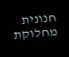חנונית מחלוקת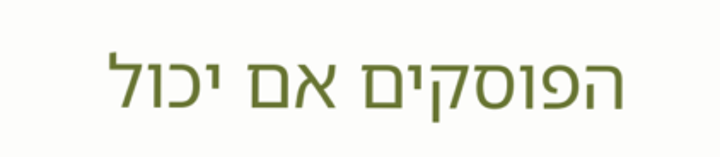הפוסקים אם יכול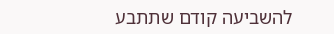להשביעה קודם שתתבע